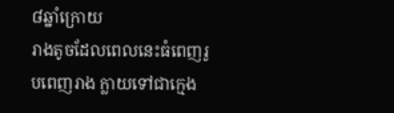៨ឆ្នាំក្រោយ
រាងតូចដែលពេលនេះធំពេញរូបពេញរាង ក្លាយទៅជាក្មេង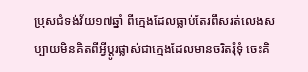ប្រុសជំទង់វ័យ១៧ឆ្នាំ ពីក្មេងដែលធ្លាប់តែរពឹសរត់លេងសប្បាយមិនគិតពីអ្វីប្តូរផ្លាស់ជាក្មេងដែលមានចរិតរុំទុំ ចេះគិ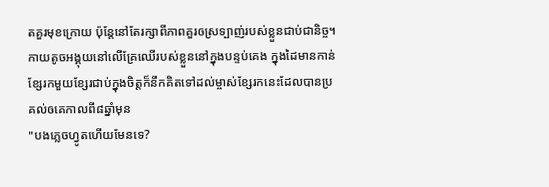តគួរមុខក្រោយ ប៉ុន្តែនៅតែរក្សាពីភាពគួរឲស្រទ្បាញ់របស់ខ្លួនជាប់ជានិច្ច។
កាយតូចអង្គុយនៅលើគ្រែឈើរបស់ខ្លួននៅក្នុងបន្ទប់គេង ក្នុងដៃមានកាន់ខ្សែរកមួយខ្សែរជាប់ក្នុងចិត្តក៏នឹកគិតទៅដល់ម្ចាស់ខ្សែរកនេះដែលបានប្រគល់ឲគេកាលពី៨ឆ្នាំមុន
"បងភ្លេចហ្វូតហើយមែនទេ?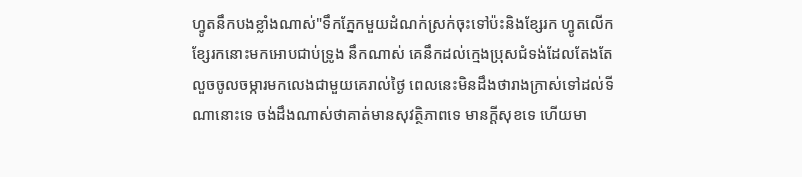ហ្វូតនឹកបងខ្លាំងណាស់"ទឹកភ្នែកមួយដំណក់ស្រក់ចុះទៅប៉ះនិងខ្សែរក ហ្វូតលើកខ្សែរកនោះមកអោបជាប់ទ្រូង នឹកណាស់ គេនឹកដល់ក្មេងប្រុសជំទង់ដែលតែងតែលួចចូលចម្ការមកលេងជាមួយគេរាល់ថ្ងៃ ពេលនេះមិនដឹងថារាងក្រាស់ទៅដល់ទីណានោះទេ ចង់ដឹងណាស់ថាគាត់មានសុវត្ថិភាពទេ មានក្តីសុខទេ ហើយមា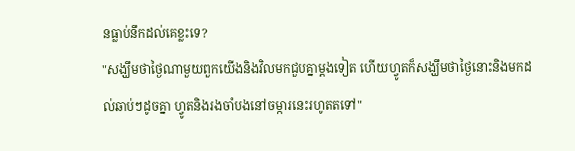នធ្លាប់នឹកដល់គេខ្លះទេ?
"សង្ឃឹមថាថ្ងៃណាមួយពួកយើងនិងវិលមកជួបគ្នាម្តងទៀត ហើយហ្វូតក៏សង្ឃឹមថាថ្ងៃនោះនិងមកដល់ឆាប់ៗដូចគ្នា ហ្វូតនិងរងចាំបងនៅចម្ការនេះរហូតតទៅ"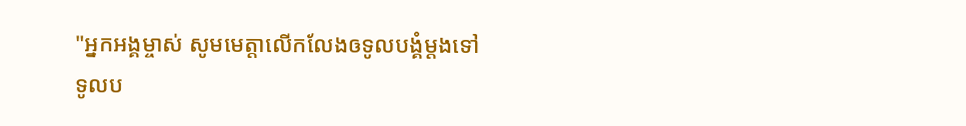"អ្នកអង្គម្ចាស់ សូមមេត្តាលើកលែងឲទូលបង្គំម្តងទៅ ទូលប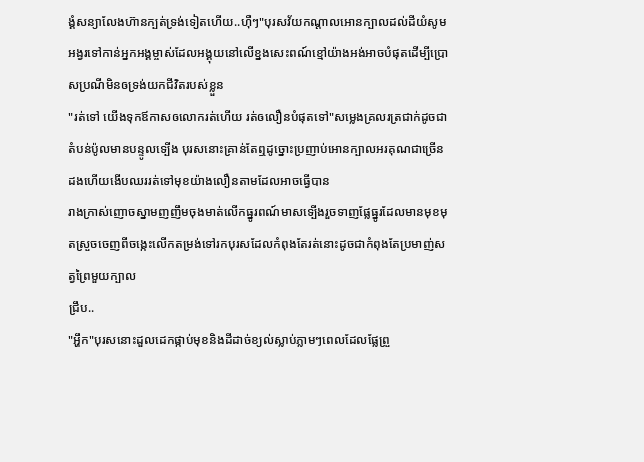ង្គំសន្យាលែងហ៊ានក្បត់ទ្រង់ទៀតហើយ..ហុឺៗ"បុរសវ័យកណ្តាលអោនក្បាលដល់ដីយំសូមអង្វរទៅកាន់អ្នកអង្គម្ចាស់ដែលអង្គុយនៅលើខ្នងសេះពណ៍ខ្មៅយ៉ាងអង់អាចបំផុតដើម្បីប្រោសប្រណីមិនឲទ្រង់យកជីវិតរបស់ខ្លួន
"រត់ទៅ យើងទុកឪកាសឲលោករត់ហើយ រត់ឲលឿនបំផុតទៅ"សម្លេងគ្រលរត្រជាក់ដូចជាតំបន់ប៉ូលមានបន្ទូលទ្បើង បុរសនោះគ្រាន់តែឮដូច្នោះប្រញាប់អោនក្បាលអរគុណជាច្រើនដងហើយងើបឈររត់ទៅមុខយ៉ាងលឿនតាមដែលអាចធ្វើបាន
រាងក្រាស់ញោចស្នាមញញឹមចុងមាត់លើកធ្នូរពណ៍មាសទ្បើងរួចទាញផ្លែធ្នូរដែលមានមុខមុតស្រួចចេញពីចង្កេះលើកតម្រង់ទៅរកបុរសដែលកំពុងតែរត់នោះដូចជាកំពុងតែប្រមាញ់សត្វព្រៃមួយក្បាល
ជ្រឹប..
"អ្ហឹក"បុរសនោះដួលដេកផ្កាប់មុខនិងដីដាច់ខ្យល់ស្លាប់ភ្លាមៗពេលដែលផ្លែព្រួ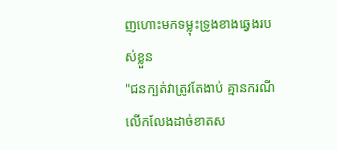ញហោះមកទម្លុះទ្រូងខាងឆ្វេងរបស់ខ្លួន
"ជនក្បត់វាត្រូវតែងាប់ គ្មានករណីលើកលែងដាច់ខាតស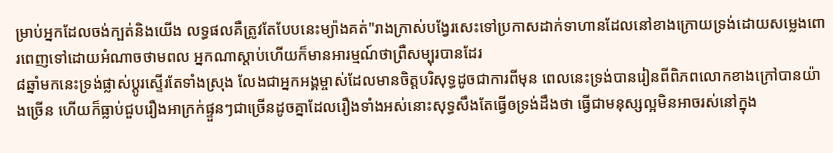ម្រាប់អ្នកដែលចង់ក្បត់និងយើង លទ្ធផលគឺត្រូវតែបែបនេះម្យ៉ាងគត់"រាងក្រាស់បង្វែរសេះទៅប្រកាសដាក់ទាហានដែលនៅខាងក្រោយទ្រង់ដោយសម្លេងពោរពេញទៅដោយអំណាចថាមពល អ្នកណាស្តាប់ហើយក៏មានអារម្មណ៍ថាព្រឺសម្បុរបានដែរ
៨ឆ្នាំមកនេះទ្រង់ផ្លាស់ប្តូរស្ទើរតែទាំងស្រុង លែងជាអ្នកអង្គម្ចាស់ដែលមានចិត្តបរិសុទ្ធដូចជាការពីមុន ពេលនេះទ្រង់បានរៀនពីពិភពលោកខាងក្រៅបានយ៉ាងច្រើន ហើយក៏ធ្លាប់ជួបរឿងអាក្រក់ផ្ទួនៗជាច្រើនដូចគ្នាដែលរឿងទាំងអស់នោះសុទ្ធសឹងតែធ្វើឲទ្រង់ដឹងថា ធ្វើជាមនុស្សល្អមិនអាចរស់នៅក្នុង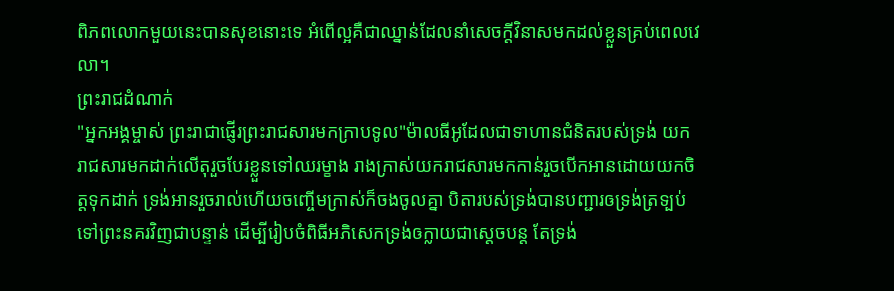ពិភពលោកមួយនេះបានសុខនោះទេ អំពើល្អគឺជាឈ្នាន់ដែលនាំសេចក្តីវិនាសមកដល់ខ្លួនគ្រប់ពេលវេលា។
ព្រះរាជដំណាក់
"អ្នកអង្គម្ចាស់ ព្រះរាជាផ្ញើរព្រះរាជសារមកក្រាបទូល"ម៉ាលធីអូដែលជាទាហានជំនិតរបស់ទ្រង់ យករាជសារមកដាក់លើតុរួចបែរខ្លួនទៅឈរម្ខាង រាងក្រាស់យករាជសារមកកាន់រួចបើកអានដោយយកចិត្តទុកដាក់ ទ្រង់អានរួចរាល់ហើយចញ្ចើមក្រាស់ក៏ចងចូលគ្នា បិតារបស់ទ្រង់បានបញ្ជារឲទ្រង់ត្រទ្បប់ទៅព្រះនគរវិញជាបន្ទាន់ ដើម្បីរៀបចំពិធីអភិសេកទ្រង់ឲក្លាយជាស្តេចបន្ត តែទ្រង់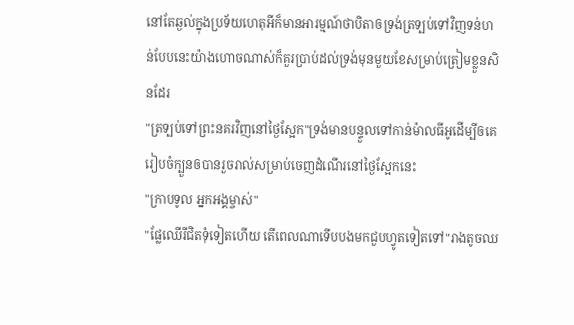នៅតែឆ្ងល់ក្នុងប្រទ័យហេតុអីក៏មានអារម្មណ៍ថាបិតាឲទ្រង់ត្រទ្បប់ទៅវិញទន់ហន់បែបនេះយ៉ាងហោចណាស់ក៏គួរប្រាប់ដល់ទ្រង់មុនមួយខែសម្រាប់ត្រៀមខ្លួនសិនដែរ
"ត្រទ្បប់ទៅព្រះនគរវិញនៅថ្ងៃស្អែក"ទ្រង់មានបន្ទួលទៅកាន់ម៉ាលធីអូដើម្បីឲគេរៀបចំក្បួនឲបានរួចរាល់សម្រាប់ចេញដំណើរនៅថ្ងៃស្អែកនេះ
"ក្រាបទូល អ្នកអង្គម្ចាស់"
"ផ្លែឈើរីជិតទុំទៀតហើយ តើពេលណាទើបបងមកជួបហ្វូតទៀតទៅ"រាងតូចឈ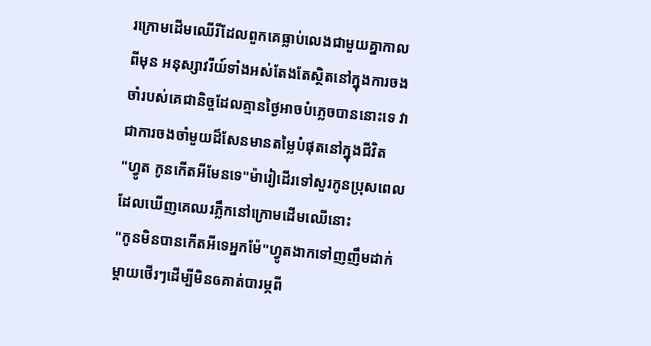រក្រោមដើមឈើរីដែលពួកគេធ្លាប់លេងជាមួយគ្នាកាលពីមុន អនុស្សាវរីយ៍ទាំងអស់តែងតែស្ថិតនៅក្នុងការចងចាំរបស់គេជានិច្ចដែលគ្មានថ្ងៃអាចបំភ្លេចបាននោះទេ វាជាការចងចាំមួយដ៏សែនមានតម្លៃបំផុតនៅក្នុងជីវិត
"ហ្វូត កូនកើតអីមែនទេ"ម៉ារៀដើរទៅសួរកូនប្រុសពេលដែលឃើញគេឈរភ្លឹកនៅក្រោមដើមឈើនោះ
"កូនមិនបានកើតអីទេអ្នកម៉ែ"ហ្វូតងាកទៅញញឹមដាក់ម្តាយថើរៗដើម្បីមិនឲគាត់បារម្ភពី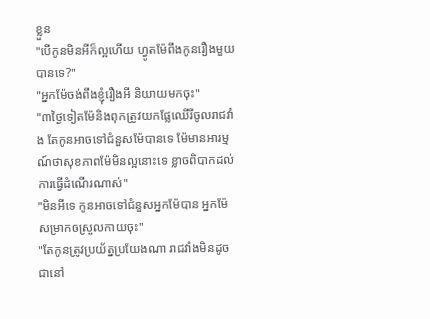ខ្លួន
"បើកូនមិនអីក៏ល្អហើយ ហ្វូតម៉ែពឹងកូនរឿងមួយបានទេ?"
"អ្នកម៉ែចង់ពឹងខ្ញុំរឿងអី និយាយមកចុះ"
"៣ថ្ងៃទៀតម៉ែនិងពុកត្រូវយកផ្លែឈើរីចូលរាជវាំង តែកូនអាចទៅជំនួសម៉ែបានទេ ម៉ែមានអារម្មណ៍ថាសុខភាពម៉ែមិនល្អនោះទេ ខ្លាចពិបាកដល់ការធ្វើដំណើរណាស់"
"មិនអីទេ កូនអាចទៅជំនួសអ្នកម៉ែបាន អ្នកម៉ែសម្រាកឲស្រួលកាយចុះ"
"តែកូនត្រូវប្រយ័ត្នប្រយែងណា រាជវាំងមិនដូចជានៅ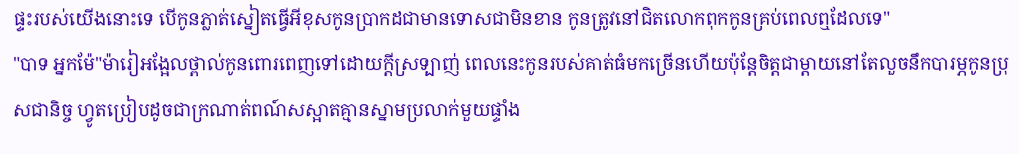ផ្ទះរបស់យើងនោះទេ បើកូនភ្លាត់ស្នៀតធ្វើអីខុសកូនប្រាកដជាមានទោសជាមិនខាន កូនត្រូវនៅជិតលោកពុកកូនគ្រប់ពេលឮដែលទេ"
"បាទ អ្នកម៉ែ"ម៉ារៀអង្អែលថ្ពាល់កូនពោរពេញទៅដោយក្តីស្រទ្បាញ់ ពេលនេះកូនរបស់គាត់ធំមកច្រើនហើយប៉ុន្តែចិត្តជាម្តាយនៅតែលួចនឹកបារម្ភកូនប្រុសជានិច្ច ហ្វូតប្រៀបដូចជាក្រណាត់ពណ៍សស្អាតគ្មានស្នាមប្រលាក់មួយផ្ទាំង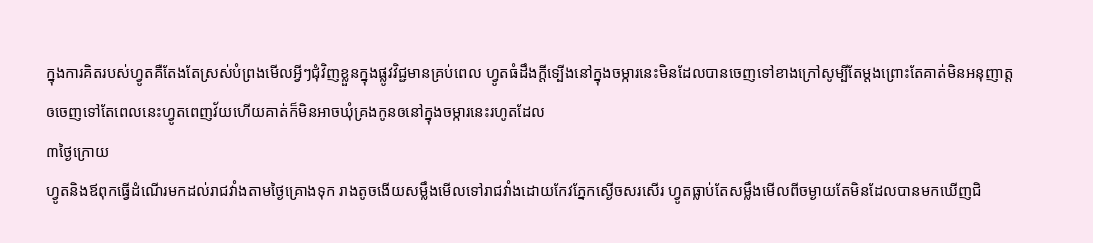ក្នុងការគិតរបស់ហ្វូតគឺតែងតែស្រស់បំព្រងមើលអ្វីៗជុំវិញខ្លួនក្នុងផ្លូវវិជ្ជមានគ្រប់ពេល ហ្វូតធំដឹងក្តីទ្បើងនៅក្នុងចម្ការនេះមិនដែលបានចេញទៅខាងក្រៅសូម្បីតែម្តងព្រោះតែគាត់មិនអនុញាត្តឲចេញទៅតែពេលនេះហ្វូតពេញវ័យហើយគាត់ក៏មិនអាចឃុំគ្រងកូនឲនៅក្នុងចម្ការនេះរហូតដែល
៣ថ្ងៃក្រោយ
ហ្វូតនិងឪពុកធ្វើដំណើរមកដល់រាជវាំងតាមថ្ងៃគ្រោងទុក រាងតូចងើយសម្លឹងមើលទៅរាជវាំងដោយកែវភ្នែកស្ងើចសរសើរ ហ្វូតធ្លាប់តែសម្លឹងមើលពីចម្ងាយតែមិនដែលបានមកឃើញជិ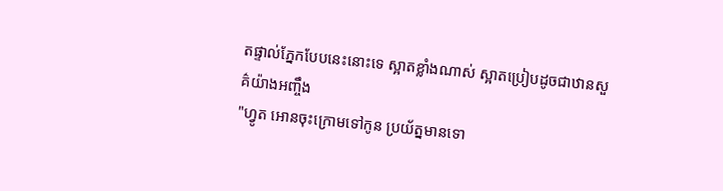តផ្ទាល់ភ្នែកបែបនេះនោះទេ ស្អាតខ្លាំងណាស់ ស្អាតប្រៀបដូចជាឋានសួគ៌យ៉ាងអញ្ចឹង
"ហ្វូត អោនចុះក្រោមទៅកូន ប្រយ័ត្នមានទោ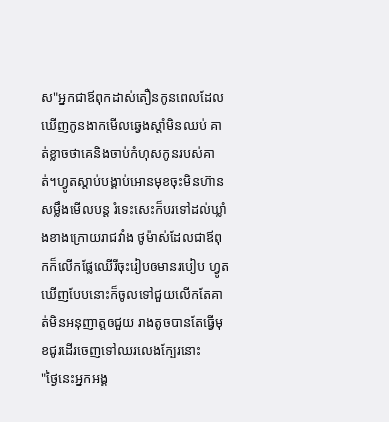ស"អ្នកជាឪពុកដាស់តឿនកូនពេលដែលឃើញកូនងាកមើលឆ្វេងស្តាំមិនឈប់ គាត់ខ្លាចថាគេនិងចាប់កំហុសកូនរបស់គាត់។ហ្វូតស្តាប់បង្គាប់អោនមុខចុះមិនហ៊ានសម្លឹងមើលបន្ត រំទេះសេះក៏បរទៅដល់ឃ្លាំងខាងក្រោយរាជវាំង ថូម៉ាស់ដែលជាឪពុកក៏លើកផ្លែឈើរីចុះរៀបឲមានរបៀប ហ្វូតឃើញបែបនោះក៏ចូលទៅជួយលើកតែគាត់មិនអនុញាត្តឲជួយ រាងតូចបានតែធ្វើមុខជូរដើរចេញទៅឈរលេងក្បែរនោះ
"ថ្ងៃនេះអ្នកអង្គ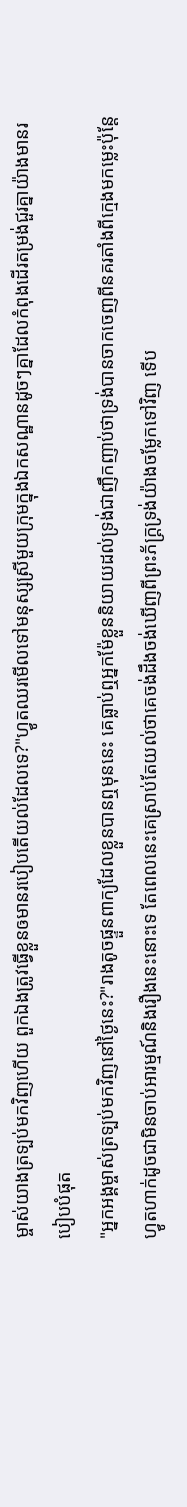ម្ចាស់យាងត្រទ្បប់មកវិញហើយ ពួកឯងត្រូវធ្វើខ្លួនឲមានរបៀបតើយល់ដែលទេ?"ហ្វូតឈរមើលទៅមនុស្សស្រីមួយក្រុមក្នុងឯកសណ្ឋានដូចៗគ្នាដែលកំពុងដើរតម្រង់ជួរគ្នាយ៉ាងមានរបៀបបំផុត
"អ្នកអង្គម្ចាស់ត្រទ្បប់មកវិញនៅថ្ងៃនេះ?"រាងតូចផ្ទួនពាក្យដែលខ្លួនបានឮមុននេះ គេធ្លាប់ឮអ្នកម៉ែខ្លួននិយាយដល់ទ្រង់ជាញឹកញាប់ថាទ្រង់បានចាកចេញពីនគរតាំងពីក្មេងមកម្លេះប៉ុន្តែហ្វូតហាក់ដូចជាមិនចាប់អារម្មណ៍និងរឿងនេះនោះទេ តែពេលនេះគេស្រាប់តែយល់ថាគេចង់ដឹងចង់ឃើញពីព្រះភ័ក្ត្រទ្រង់យ៉ាងចម្លែកទៅវិញ ទើប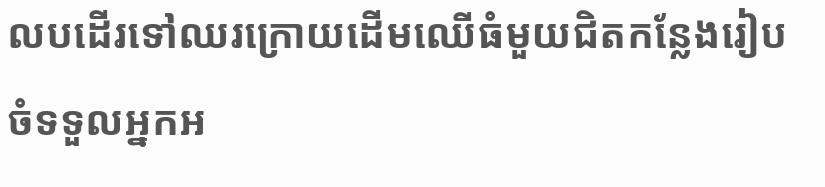លបដើរទៅឈរក្រោយដើមឈើធំមួយជិតកន្លែងរៀបចំទទួលអ្នកអ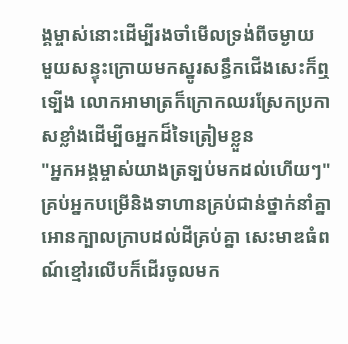ង្គម្ចាស់នោះដើម្បីរងចាំមើលទ្រង់ពីចម្ងាយ
មួយសន្ទុះក្រោយមកស្នូរសន្ធឹកជើងសេះក៏ឮទ្បើង លោកអាមាត្រក៏ក្រោកឈរស្រែកប្រកាសខ្លាំងដើម្បីឲអ្នកដ៏ទៃត្រៀមខ្លួន
"អ្នកអង្គម្ចាស់យាងត្រទ្បប់មកដល់ហើយៗ" គ្រប់អ្នកបម្រើនិងទាហានគ្រប់ជាន់ថ្នាក់នាំគ្នាអោនក្បាលក្រាបដល់ដីគ្រប់គ្នា សេះមាឌធំពណ៍ខ្មៅរលើបក៏ដើរចូលមក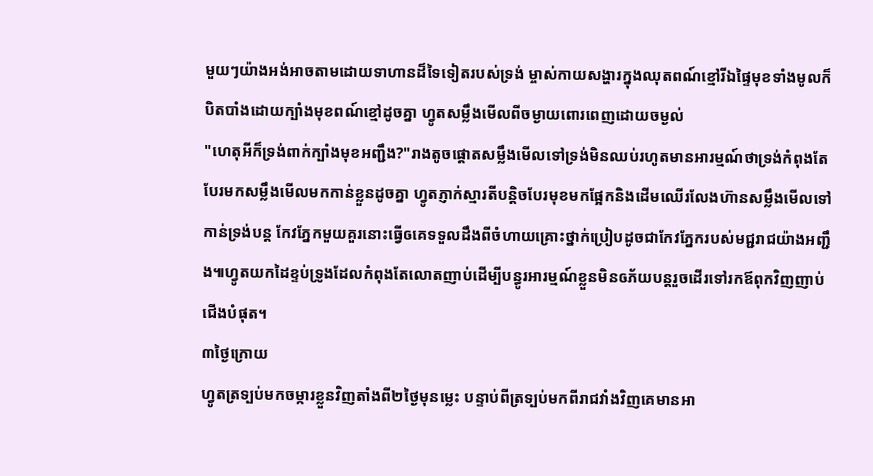មួយៗយ៉ាងអង់អាចតាមដោយទាហានដ៏ទៃទៀតរបស់ទ្រង់ ម្ចាស់កាយសង្ហារក្នុងឈុតពណ៍ខ្មៅរីឯផ្ទៃមុខទាំងមូលក៏បិតបាំងដោយក្បាំងមុខពណ៍ខ្មៅដូចគ្នា ហ្វូតសម្លឹងមើលពីចម្ងាយពោរពេញដោយចម្ងល់
"ហេតុអីក៏ទ្រង់ពាក់ក្បាំងមុខអញ្ជឹង?"រាងតូចផ្តោតសម្លឹងមើលទៅទ្រង់មិនឈប់រហូតមានអារម្មណ៍ថាទ្រង់កំពុងតែបែរមកសម្លឹងមើលមកកាន់ខ្លួនដូចគ្នា ហ្វូតភ្ញាក់ស្មារតីបន្តិចបែរមុខមកផ្អែកនិងដើមឈើរលែងហ៊ានសម្លឹងមើលទៅកាន់ទ្រង់បន្ត កែវភ្នែកមួយគួរនោះធ្វើឲគេទទួលដឹងពីចំហាយគ្រោះថ្នាក់ប្រៀបដូចជាកែវភ្នែករបស់មជ្ជរាជយ៉ាងអញ្ជឹង៕ហ្វូតយកដៃខ្ទប់ទ្រូងដែលកំពុងតែលោតញាប់ដើម្បីបន្ធូរអារម្មណ៍ខ្លួនមិនឲភ័យបន្តរួចដើរទៅរកឪពុកវិញញាប់ជើងបំផុត។
៣ថ្ងៃក្រោយ
ហ្វូតត្រទ្បប់មកចម្ការខ្លួនវិញតាំងពី២ថ្ងៃមុនម្លេះ បន្ទាប់ពីត្រទ្បប់មកពីរាជវាំងវិញគេមានអា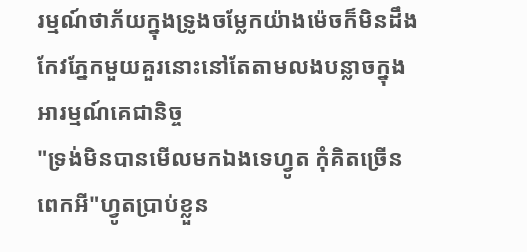រម្មណ៍ថាភ័យក្នុងទ្រូងចម្លែកយ៉ាងម៉េចក៏មិនដឹង កែវភ្នែកមួយគួរនោះនៅតែតាមលងបន្លាចក្នុងអារម្មណ៍គេជានិច្ច
"ទ្រង់មិនបានមើលមកឯងទេហ្វូត កុំគិតច្រើនពេកអី"ហ្វូតប្រាប់ខ្លួន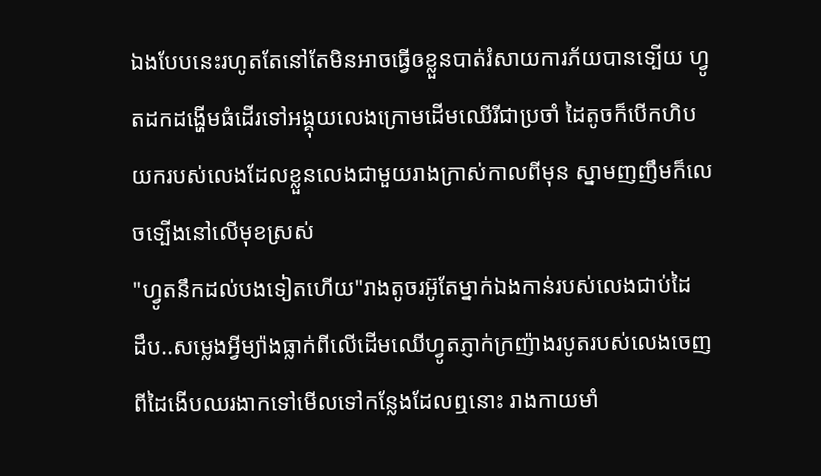ឯងបែបនេះរហូតតែនៅតែមិនអាចធ្វើឲខ្លួនបាត់រំសាយការភ័យបានទ្បើយ ហ្វូតដកដង្ហើមធំដើរទៅអង្គុយលេងក្រោមដើមឈើរីជាប្រចាំ ដៃតូចក៏បើកហិបយករបស់លេងដែលខ្លួនលេងជាមួយរាងក្រាស់កាលពីមុន ស្នាមញញឹមក៏លេចទ្បើងនៅលើមុខស្រស់
"ហ្វូតនឹកដល់បងទៀតហើយ"រាងតូចរអ៊ូតែម្នាក់ឯងកាន់របស់លេងជាប់ដៃ
ដឹប..សម្លេងអ្វីម្យ៉ាងធ្លាក់ពីលើដើមឈើហ្វូតភ្ញាក់ក្រញ៉ាងរបូតរបស់លេងចេញពីដៃងើបឈរងាកទៅមើលទៅកន្លែងដែលឮនោះ រាងកាយមាំ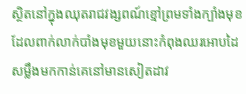ស្ថិតនៅក្នុងឈុតរាជវង្សពណ៍ខ្មៅព្រមទាំងក្បាំងមុខដែលពាក់លាក់បាំងមុខមួយនោះកំពុងឈរអោបដៃសម្លឹងមកកាន់គេនៅមានសៀតដាវ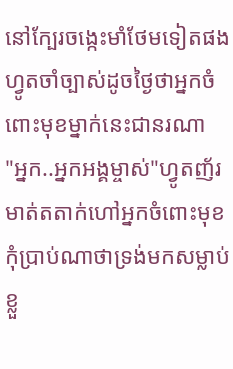នៅក្បែរចង្កេះមាំថែមទៀតផង ហ្វូតចាំច្បាស់ដូចថ្ងៃថាអ្នកចំពោះមុខម្នាក់នេះជានរណា
"អ្នក..អ្នកអង្គម្ចាស់"ហ្វូតញ័រមាត់តតាក់ហៅអ្នកចំពោះមុខ កុំប្រាប់ណាថាទ្រង់មកសម្លាប់ខ្លួ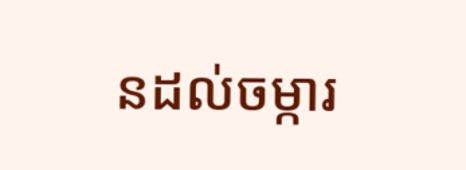នដល់ចម្ការ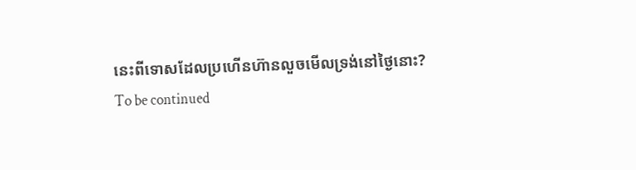នេះពីទោសដែលប្រហើនហ៊ានលួចមើលទ្រង់នៅថ្ងៃនោះ?
To be continued